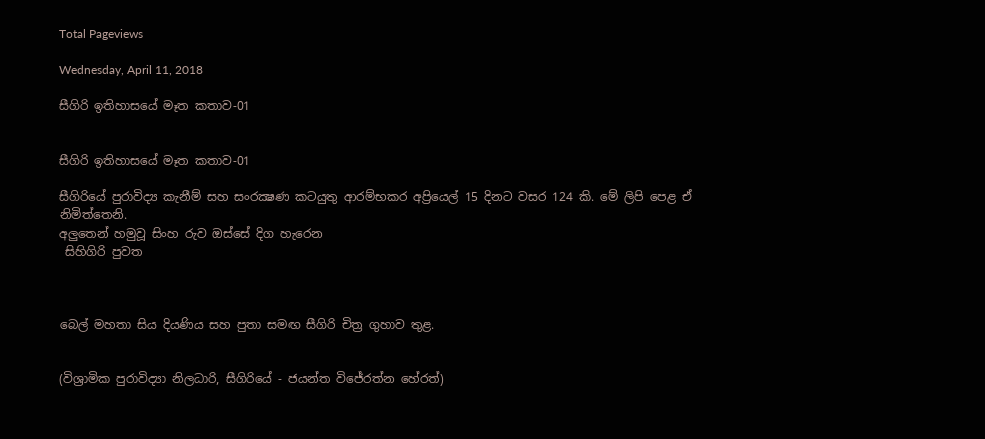Total Pageviews

Wednesday, April 11, 2018

සීගිරි ඉතිහාසයේ මෑත කතාව-01


සීගිරි ඉතිහාසයේ මෑත කතාව-01

සීගිරියේ පුරාවිද්‍ය කැනීම් සහ සංරක්‍ෂණ කටයුතු ආරම්භකර අප්‍රියෙල් 15 දිනට වසර 124 කි. මේ ලිපි පෙළ ඒ නිමිත්තෙනි.
අලුතෙන් හමුවූ සිංහ රුව ඔස්සේ දිග හැරෙන
 සිහිගිරි පුවත



බෙල් මහතා සිය දියණිය සහ පුතා සමඟ සීගිරි චිත්‍ර ගුහාව තුළ.


(විශ්‍රාමික පුරාවිද්‍යා නිලධාරි, සීගිරියේ - ජයන්ත විජේරත්න හේරත්)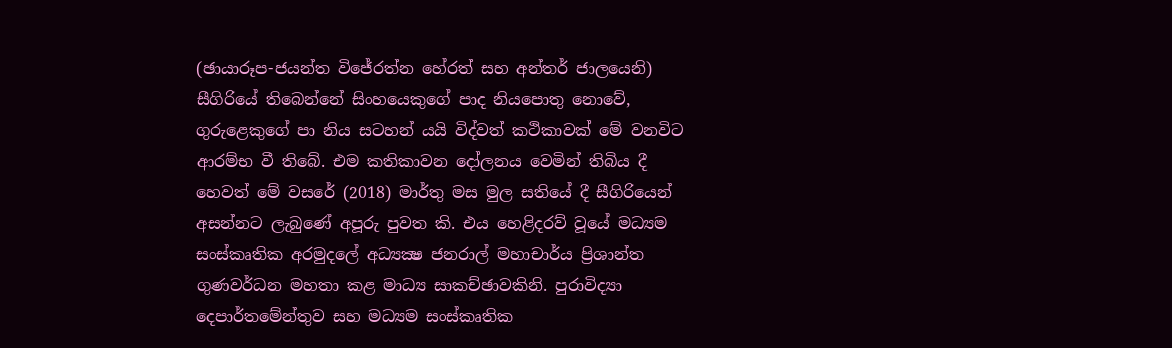(ඡායාරූප-ජයන්ත විජේරත්න හේරත් සහ අන්තර් ජාලයෙනි)
සීගිරියේ තිබෙන්නේ සිංහයෙකුගේ පාද නියපොතු නොවේ, ගුරුළෙකුගේ පා නිය සටහන් යයි විද්වත් කථිකාවක් මේ වනවිට ආරම්භ වී තිබේ. එම කතිකාවන දෝලනය වෙමින් තිබිය දී  හෙවත් මේ වසරේ (2018) මාර්තු මස මුල සතියේ දී සීගිරියෙන් අසන්නට ලැබුණේ අපූරු පුවත කි. එය හෙළිදරව් වූයේ මධ්‍යම සංස්කෘතික අරමුදලේ අධ්‍යක්‍ෂ ජනරාල් මහාචාර්ය ප්‍රිශාන්ත ගුණවර්ධන මහතා කළ මාධ්‍ය සාකච්ඡාවකිනි. පුරාවිද්‍යා දෙපාර්තමේන්තුව සහ මධ්‍යම සංස්කෘතික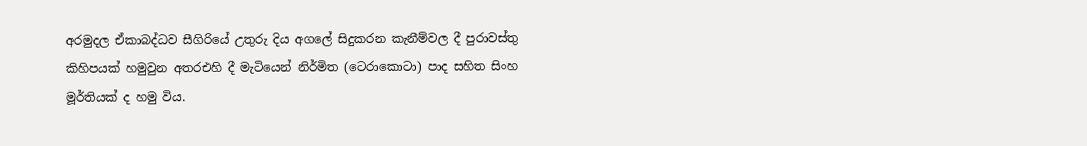අරමුදල ඒකාබද්ධව සීගිරියේ උතුරු දිය අගලේ සිදුකරන කැනීම්වල දී පුරාවස්තු කිහිපයක් හමුවුන අතරඑහි දී මැටියෙන් නිර්මිත (ටෙරාකොටා) පාද සහිත සිංහ මූර්තියක් ද හමු විය.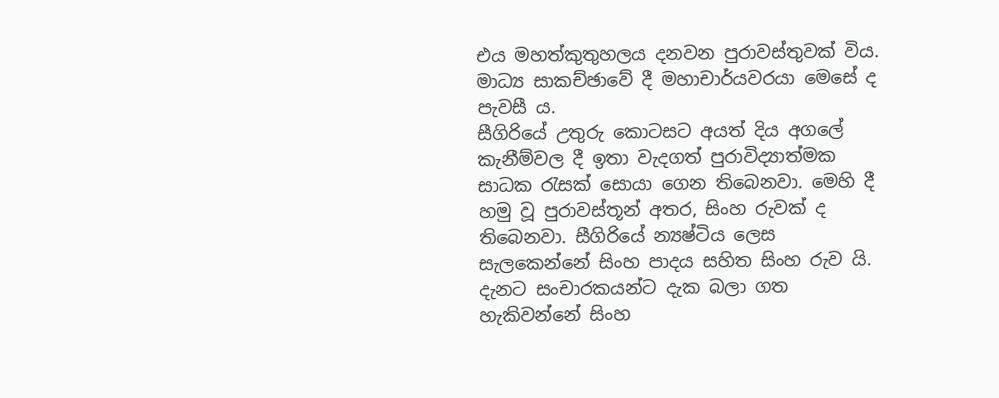එය මහත්කුතුහලය දනවන පුරාවස්තුවක් විය.
මාධ්‍ය සාකච්ඡාවේ දී මහාචාර්යවරයා මෙසේ ද පැවසී ය.
සීගිරියේ උතුරු කොටසට අයත් දිය අගලේ කැනීම්වල දී ඉතා වැදගත් පුරාවිද්‍යාත්මක සාධක රැසක් සොයා ගෙන තිබෙනවා. මෙහි දී හමු වූ පුරාවස්තූන් අතර, සිංහ රුවක් ද තිබෙනවා. සීගිරියේ න්‍යෂ්ටිය ලෙස සැලකෙන්නේ සිංහ පාදය සහිත සිංහ රුව යි. දැනට සංචාරකයන්ට දැක බලා ගත හැකිවන්නේ සිංහ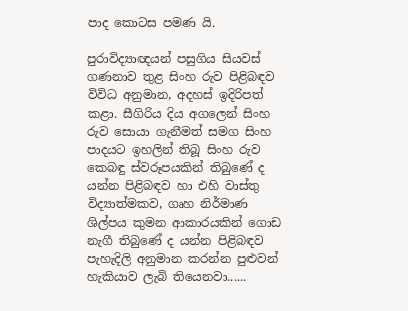පාද කොටස පමණ යි.

පුරාවිද්‍යාඥයන් පසුගිය සියවස් ගණනාව තුළ සිංහ රුව පිළිබඳව විවිධ අනුමාන, අදහස් ඉදිරිපත් කළා. සීගිරිය දිය අගලෙන් සිංහ රුව සොයා ගැනීමත් සමග සිංහ පාදයට ඉහලින් තිබූ සිංහ රුව කෙබඳු ස්වරූපයකින් තිබුණේ ද යන්න පිළිබඳව හා එහි වාස්තු විද්‍යාත්මකව, ගෘහ නිර්මාණ ශිල්පය කුමන ආකාරයකින් ගොඩ නැගී තිබුණේ ද යන්න පිළිබඳව පැහැදිලි අනුමාන කරන්න පුළුවන් හැකියාව ලැබි තියෙනවා......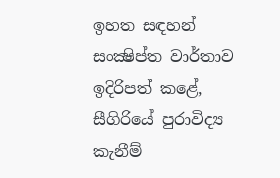ඉහත සඳහන් සංක්‍ෂිප්ත වාර්තාව ඉදිරිපත් කළේ, සීගිරියේ පුරාවිද්‍ය කැනීම්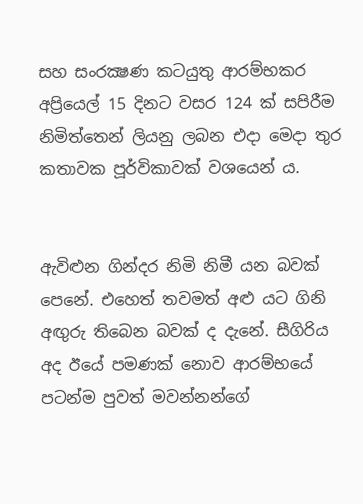සහ සංරක්‍ෂණ කටයුතු ආරම්භකර අප්‍රියෙල් 15 දිනට වසර 124 ක් සපිරීම නිමිත්තෙන් ලියනු ලබන එදා මෙදා තුර කතාවක පූර්විකාවක් වශයෙන් ය.


ඇවිළුන ගින්දර නිමි නිමී යන බවක් පෙනේ. එහෙත් තවමත් අළු යට ගිනි අඟුරු තිබෙන බවක් ද දැනේ. සීගිරිය අද ඊයේ පමණක් නොව ආරම්භයේ පටන්ම පුවත් මවන්නන්ගේ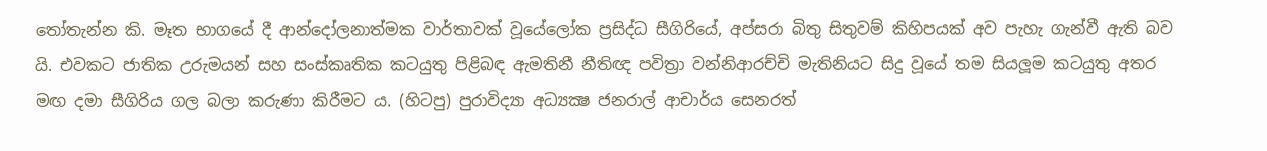තෝතැන්න කි. මෑත භාගයේ දී ආන්දෝලනාත්මක වාර්තාවක් වූයේලෝක ප්‍රසිද්ධ සීගිරියේ, අප්සරා බිතු සිතුවම් කිහිපයක් අව පැහැ ගැන්වී ඇති බව යි. එවකට ජාතික උරුමයන් සහ සංස්කෘතික කටයුතු පිළිබඳ ඇමතිනී නීතිඥ පවිත්‍රා වන්නිආරච්චි මැතිනියට සිදු වූයේ තම සියලූම කටයුතු අතර මඟ දමා සීගිරිය ගල බලා කරුණා කිරීමට ය. (හිටපු) පුරාවිද්‍යා අධ්‍යක්‍ෂ ජනරාල් ආචාර්ය සෙනරත්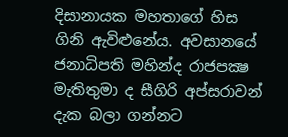දිසානායක මහතාගේ හිස ගිනි ඇවිළුනේය. අවසානයේ ජනාධිපති මහින්ද රාජපක්‍ෂ මැතිතුමා ද සීගිරි අප්සරාවන් දැක බලා ගන්නට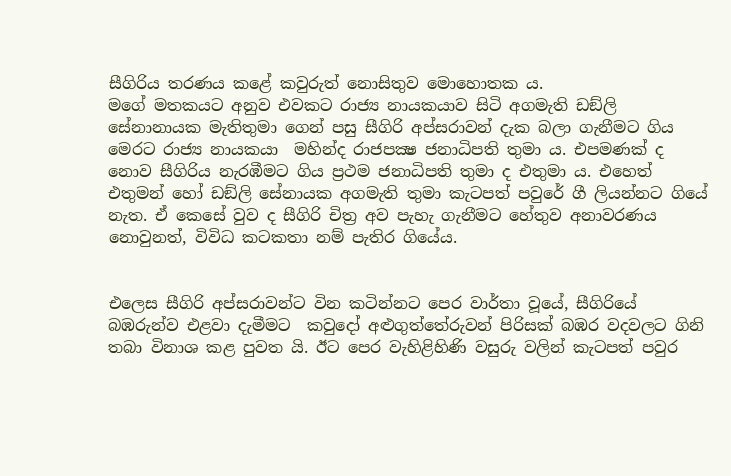සීගිරිය තරණය කළේ කවුරුත් නොසිතුව මොහොතක ය.
මගේ මතකයට අනුව එවකට රාජ්‍ය නායකයාව සිටි අගමැති ඩඞ්ලි සේනානායක මැතිතුමා ගෙන් පසු සීගිරි අප්සරාවන් දැක බලා ගැනීමට ගිය මෙරට රාජ්‍ය නායකයා  මහින්ද රාජපක්‍ෂ ජනාධිපති තුමා ය. එපමණක් ද නොව සීගිරිය නැරඹීමට ගිය ප්‍රථම ජනාධිපති තුමා ද එතුමා ය. එහෙත් එතුමන් හෝ ඩඞ්ලි සේනායක අගමැති තුමා කැටපත් පවුරේ ගී ලියන්නට ගියේ නැත. ඒ කෙසේ වුව ද සීගිරි චිත්‍ර අව පැහැ ගැනීමට හේතුව අනාවරණය නොවුනත්, විවිධ කටකතා නම් පැතිර ගියේය.


එලෙස සීගිරි අප්සරාවන්ට වින කටින්නට පෙර වාර්තා වූයේ, සීගිරියේ බඹරුන්ව එළවා දැමීමට  කවුදෝ අළුගුත්තේරුවන් පිරිසක් බඹර වදවලට ගිනි තබා විනාශ කළ පුවත යි. ඊට පෙර වැහිළිහිණි වසුරු වලින් කැටපත් පවුර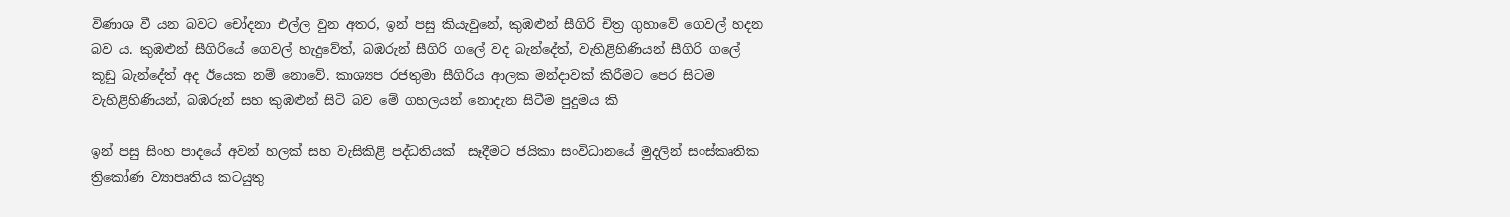විණාශ වී යන බවට චෝදනා එල්ල වුන අතර, ඉන් පසු කියැවුනේ, කුඹළුන් සීගිරි චිත්‍ර ගුහාවේ ගෙවල් හදන බව ය. කුඹළුන් සීගිරියේ ගෙවල් හැදුවේත්, බඹරුන් සීගිරි ගලේ වද බැන්දේත්, වැහිළිහිණියන් සීගිරි ගලේ කූඩු බැන්දේත් අද ඊයෙක නම් නොවේ. කාශ්‍යප රජතුමා සීගිරිය ආලක මන්දාවක් කිරීමට පෙර සිටම වැහිළිහිණියන්, බඹරුන් සහ කුඹළුන් සිටි බව මේ ගහලයන් නොදැන සිටීම පුදුමය කි

ඉන් පසු සිංහ පාදයේ අවන් හලක් සහ වැසිකිළි පද්ධතියක්  සෑදීමට ජයිකා සංවිධානයේ මුදලින් සංස්කෘතික ත්‍රිකෝණ ව්‍යාපෘතිය කටයුතු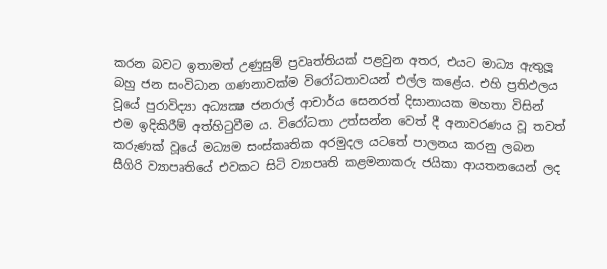කරන බවට ඉතාමත් උණුසුම් ප්‍රවෘත්තියක් පළවුන අතර, එයට මාධ්‍ය ඇතුලූ බහු ජන සංවිධාන ගණනාවක්ම විරෝධතාවයන් එල්ල කළේය. එහි ප්‍රතිඵලය වූයේ පුරාවිද්‍යා අධ්‍යක්‍ෂ ජනරාල් ආචාර්ය සෙනරත් දිසානායක මහතා විසින් එම ඉදිකිරීම් අත්හිටුවීම ය. විරෝධතා උත්සන්න වෙත් දී අනාවරණය වූ තවත් කරුණක් වූයේ මධ්‍යම සංස්කෘතික අරමුදල යටතේ පාලනය කරනු ලබන සීගිරි ව්‍යාපෘතියේ එවකට සිටි ව්‍යාපෘති කළමනාකරු ජයිකා ආයතනයෙන් ලද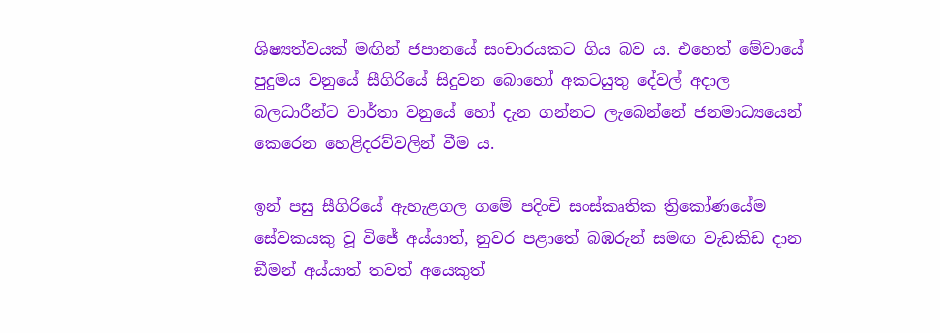ශිෂ්‍යත්වයක් මඟින් ජපානයේ සංචාරයකට ගිය බව ය. එහෙත් මේවායේ පුදුමය වනුයේ සීගිරියේ සිදුවන බොහෝ අකටයුතු දේවල් අදාල බලධාරීන්ට වාර්තා වනුයේ හෝ දැන ගන්නට ලැබෙන්නේ ජනමාධ්‍යයෙන් කෙරෙන හෙළිදරව්වලින් වීම ය.

ඉන් පසු සීගිරියේ ඇහැළගල ගමේ පදිංචි සංස්කෘතික ත්‍රිකෝණයේම සේවකයකු වූ විජේ අය්යාත්, නුවර පළාතේ බඹරුන් සමඟ වැඩකිඩ දාන ඞීමන් අය්යාත් තවත් අයෙකුත්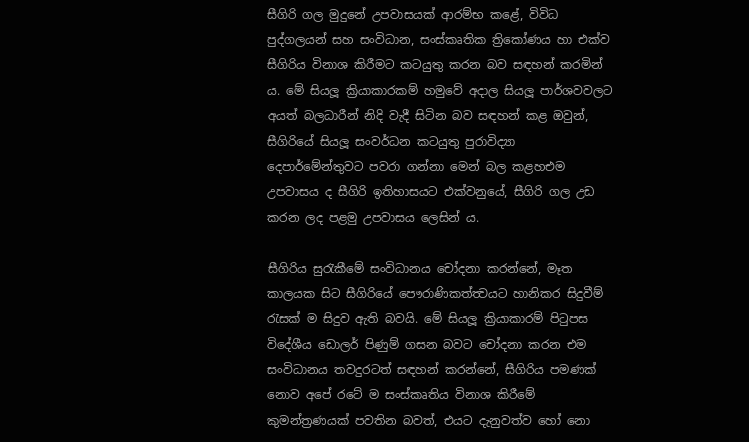සීගිරි ගල මුදුනේ උපවාසයක් ආරම්භ කළේ, විවිධ පුද්ගලයන් සහ සංවිධාන, සංස්කෘතික ත්‍රිකෝණය හා එක්ව සීගිරිය විනාශ කිරීමට කටයුතු කරන බව සඳහන් කරමින් ය. මේ සියලූ ක්‍රියාකාරකම් හමුවේ අදාල සියලූ පාර්ශවවලට අයත් බලධාරීන් නිදි වැදී සිටින බව සඳහන් කළ ඔවුන්, සීගිරියේ සියලූ සංවර්ධන කටයුතු පුරාවිද්‍යා දෙපාර්මේන්තුවට පවරා ගන්නා මෙන් බල කළහඑම උපවාසය ද සීගිරි ඉතිහාසයට එක්වනුයේ, සීගිරි ගල උඩ කරන ලද පළමු උපවාසය ලෙසින් ය.

සීගිරිය සුරැකීමේ සංවිධානය චෝදනා කරන්නේ, මෑත කාලයක සිට සීගිරියේ පෞරාණිකත්ත්‍වයට හානිකර සිදුවීම් රැසක් ම සිදුව ඇති බවයි. මේ සියලූ ක්‍රියාකාරම් පිටුපස විදේශීය ඩොලර් පිණුම් ගසන බවට චෝදනා කරන එම සංවිධානය තවදුරටත් සඳහන් කරන්නේ, සීගිරිය පමණක් නොව අපේ රටේ ම සංස්කෘතිය විනාශ කිරීමේ කුමන්ත්‍රණයක් පවතින බවත්, එයට දැනුවත්ව හෝ නො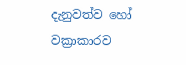දැනුවත්ව හෝ වක්‍රාකාරව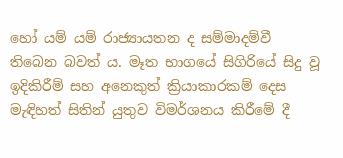හෝ යම් යම් රාජ්‍යායතන ද සම්මාදම්වී තිබෙන බවත් ය. මෑත භාගයේ සිගිරියේ සිදු වූ ඉදිකිරීම් සහ අනෙකුත් ක්‍රියාකාරකම් දෙස මැඳිහත් සිතින් යුතුව විමර්ශනය කිරීමේ දී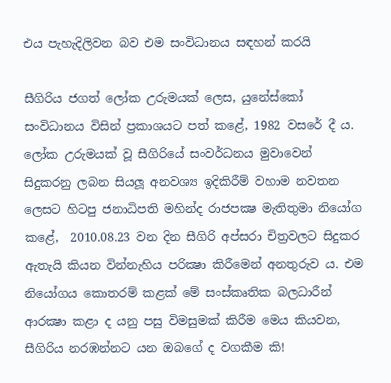එය පැහැදිලිවන බව එම සංවිධානය සඳහන් කරයි

සීගිරිය ජගත් ලෝක උරුමයක් ලෙස, යුනේස්කෝ සංවිධානය විසින් ප්‍රකාශයට පත් කළේ, 1982 වසරේ දී ය. ලෝක උරුමයක් වූ සීගිරියේ සංවර්ධනය මුවාවෙන් සිදුකරනු ලබන සියලූ අනවශ්‍ය ඉදිකිරීම් වහාම නවතන ලෙසට හිටපු ජනාධිපති මහින්ද රාජපක්‍ෂ මැතිතුමා නියෝග කළේ,  2010.08.23 වන දින සීගිරි අප්සරා චිත්‍රවලට සිදුකර ඇතැයි කියන වින්නැහිය පරික්‍ෂා කිරීමෙන් අනතුරුව ය. එම නියෝගය කොතරම් කළක් මේ සංස්කෘතික බලධාරීන් ආරක්‍ෂා කළා ද යනු පසු විමසුමක් කිරීම මෙය කියවන, සීගිරිය නරඹන්නට යන ඔබගේ ද වගකීම කි!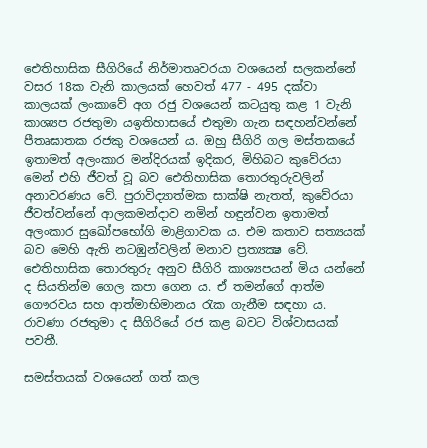ඓතිහාසික සීගිරියේ නිර්මාතෘවරයා වශයෙන් සලකන්නේ වසර 18ක වැනි කාලයක් හෙවත් 477 - 495 දක්වා කාලයක් ලංකාවේ අග රජු වශයෙන් කටයුතු කළ 1 වැනි කාශ්‍යප රජතුමා යඉතිහාසයේ එතුමා ගැන සඳහන්වන්නේ පීතෘඝාතක රජකු වශයෙන් ය. ඔහු සීගිරි ගල මස්තකයේ ඉතාමත් අලංකාර මන්දිරයක් ඉදිකර, මිහිබට කුවේරයා මෙන් එහි ජීවත් වූ බව ඓතිහාසික තොරතුරුවලින් අනාවරණය වේ. පුරාවිද්‍යාත්මක සාක්ෂි නැතත්, කුවේරයා ජීවත්වන්නේ ආලකමන්දාව නමින් හඳුන්වන ඉතාමත් අලංකාර සුඛෝපභෝගි මාළිගාවක ය. එම කතාව සත්‍යයක් බව මෙහි ඇති නටඹුන්වලින් මනාව ප්‍රත්‍යක්‍ෂ වේ. ඓතිහාසික තොරතුරු අනුව සීගිරි කාශ්‍යපයන් මිය යන්නේ ද සියතින්ම ගෙල කපා ගෙන ය. ඒ තමන්ගේ ආත්ම ගෞරවය සහ ආත්මාභිමානය රැක ගැනීම සඳහා ය. රාවණා රජතුමා ද සීගිරියේ රජ කළ බවට විශ්වාසයක් පවතී.

සමස්තයක් වශයෙන් ගත් කල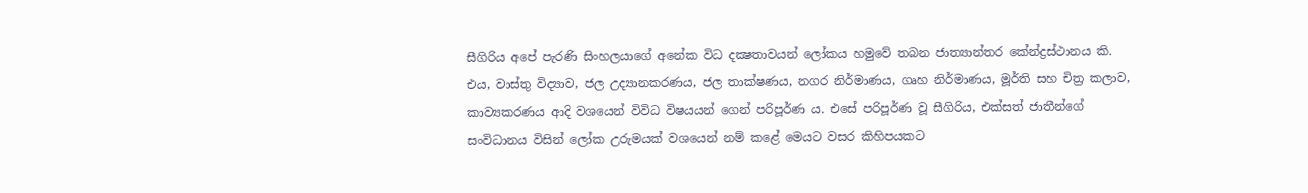සීගිරිය අපේ පැරණි සිංහලයාගේ අනේක විධ දක්‍ෂතාවයන් ලෝකය හමුවේ තබන ජාත්‍යාන්තර කේන්ද්‍රස්ථානය කි. එය, වාස්තු විද්‍යාව, ජල උද්‍යානකරණය, ජල තාක්ෂණය, නගර නිර්මාණය, ගෘහ නිර්මාණය, මූර්ති සහ චිත්‍ර කලාව, කාව්‍යකරණය ආදි වශයෙන් විවිධ විෂයයන් ගෙන් පරිපූර්ණ ය. එසේ පරිපූර්ණ වූ සීගිරිය, එක්සත් ජාතීන්ගේ සංවිධානය විසින් ලෝක උරුමයක් වශයෙන් නම් කළේ මෙයට වසර කිහිපයකට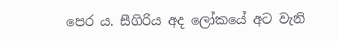පෙර ය. සීගිරිය අද ලෝකයේ අට වැනි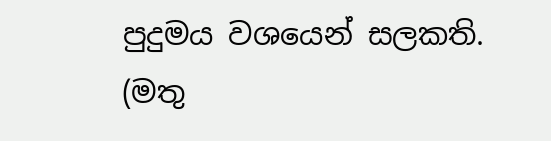පුදුමය වශයෙන් සලකති.
(මතු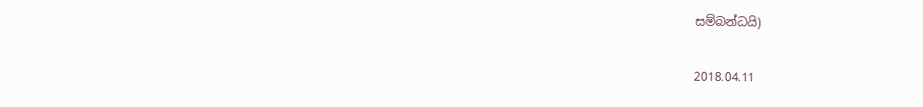සම්බන්ධයි)

2018.04.11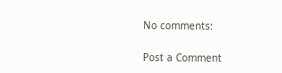No comments:

Post a Comment